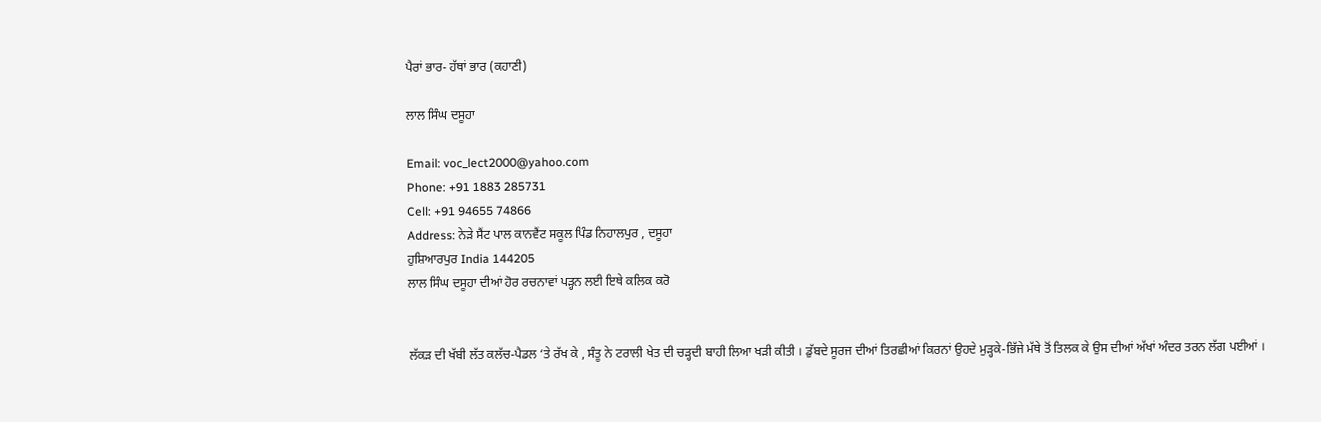ਪੈਰਾਂ ਭਾਰ- ਹੱਥਾਂ ਭਾਰ (ਕਹਾਣੀ)

ਲਾਲ ਸਿੰਘ ਦਸੂਹਾ

Email: voc_lect2000@yahoo.com
Phone: +91 1883 285731
Cell: +91 94655 74866
Address: ਨੇੜੇ ਸੈਂਟ ਪਾਲ ਕਾਨਵੈਂਟ ਸਕੂਲ ਪਿੰਡ ਨਿਹਾਲਪੁਰ , ਦਸੂਹਾ
ਹੁਸ਼ਿਆਰਪੁਰ India 144205
ਲਾਲ ਸਿੰਘ ਦਸੂਹਾ ਦੀਆਂ ਹੋਰ ਰਚਨਾਵਾਂ ਪੜ੍ਹਨ ਲਈ ਇਥੇ ਕਲਿਕ ਕਰੋ


ਲੱਕੜ ਦੀ ਖੱਬੀ ਲੱਤ ਕਲੱਚ-ਪੈਡਲ ‘ਤੇ ਰੱਖ ਕੇ , ਸੰਤੂ ਨੇ ਟਰਾਲੀ ਖੇਤ ਦੀ ਚੜ੍ਹਦੀ ਬਾਹੀ ਲਿਆ ਖੜੀ ਕੀਤੀ । ਡੁੱਬਦੇ ਸੂਰਜ ਦੀਆਂ ਤਿਰਛੀਆਂ ਕਿਰਨਾਂ ਉਹਦੇ ਮੁੜ੍ਹਕੇ-ਭਿੱਜੇ ਮੱਥੇ ਤੋਂ ਤਿਲਕ ਕੇ ਉਸ ਦੀਆਂ ਅੱਖਾਂ ਅੰਦਰ ਤਰਨ ਲੱਗ ਪਈਆਂ ।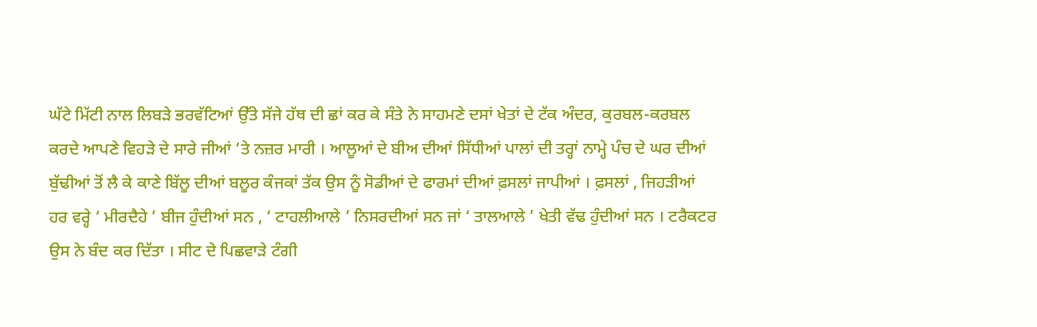ਘੱਟੇ ਮਿੱਟੀ ਨਾਲ ਲਿਬੜੇ ਭਰਵੱਟਿਆਂ ਉੱਤੇ ਸੱਜੇ ਹੱਥ ਦੀ ਛਾਂ ਕਰ ਕੇ ਸੰਤੇ ਨੇ ਸਾਹਮਣੇ ਦਸਾਂ ਖੇਤਾਂ ਦੇ ਟੱਕ ਅੰਦਰ, ਕੁਰਬਲ-ਕਰਬਲ ਕਰਦੇ ਆਪਣੇ ਵਿਹੜੇ ਦੇ ਸਾਰੇ ਜੀਆਂ ‘ਤੇ ਨਜ਼ਰ ਮਾਰੀ । ਆਲੂਆਂ ਦੇ ਬੀਅ ਦੀਆਂ ਸਿੱਧੀਆਂ ਪਾਲਾਂ ਦੀ ਤਰ੍ਹਾਂ ਨਾਮ੍ਹੇ ਪੰਚ ਦੇ ਘਰ ਦੀਆਂ ਬੁੱਢੀਆਂ ਤੋਂ ਲੈ ਕੇ ਕਾਣੇ ਬਿੱਲੂ ਦੀਆਂ ਬਲੂਰ ਕੰਜਕਾਂ ਤੱਕ ਉਸ ਨੂੰ ਸੋਡੀਆਂ ਦੇ ਫਾਰਮਾਂ ਦੀਆਂ ਫ਼ਸਲਾਂ ਜਾਪੀਆਂ । ਫ਼ਸਲਾਂ , ਜਿਹੜੀਆਂ ਹਰ ਵਰ੍ਹੇ ‘ ਮੀਰਦੈਹੇ ’ ਬੀਜ ਹੁੰਦੀਆਂ ਸਨ , ‘ ਟਾਹਲੀਆਲੇ ’ ਨਿਸਰਦੀਆਂ ਸਨ ਜਾਂ ‘ ਤਾਲਆਲੇ ’ ਖੇਤੀ ਵੱਢ ਹੁੰਦੀਆਂ ਸਨ । ਟਰੈਕਟਰ ਉਸ ਨੇ ਬੰਦ ਕਰ ਦਿੱਤਾ । ਸੀਟ ਦੇ ਪਿਛਵਾੜੇ ਟੰਗੀ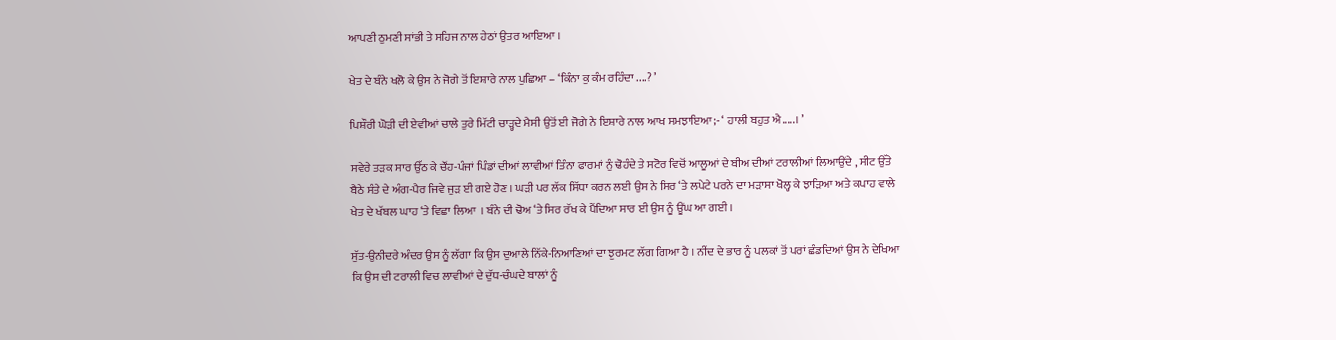ਆਪਣੀ ਠੁਮਣੀ ਸਾਂਭੀ ਤੇ ਸਹਿਜ ਨਾਲ ਹੇਠਾਂ ਉਤਰ ਆਇਆ ।

ਖੇਤ ਦੇ ਬੰਨੇ ਖਲੋ ਕੇ ਉਸ ਨੇ ਜੋਗੇ ਤੋਂ ਇਸ਼ਾਰੇ ਨਾਲ ਪੁਛਿਆ – ‘ਕਿੰਨਾ ਕੁ ਕੰਮ ਰਹਿੰਦਾ ....? ’

ਪਿਸ਼ੌਰੀ ਘੋੜੀ ਦੀ ਏਵੀਆਂ ਚਾਲੇ ਤੁਰੇ ਮਿੱਟੀ ਚਾੜ੍ਹਦੇ ਮੈਸੀ ਉਤੋਂ ਈ ਜੋਗੇ ਨੇ ਇਸ਼ਾਰੇ ਨਾਲ ਆਖ ਸਮਝਾਇਆ;- ‘ ਹਾਲੀ ਬਹੁਤ ਐ.....। ’

ਸਵੇਰੇ ਤੜਕ ਸਾਰ ਉੱਠ ਕੇ ਚੌਂਹ-ਪੰਜਾਂ ਪਿੰਡਾਂ ਦੀਆਂ ਲਾਵੀਆਂ ਤਿੰਨਾ ਫਾਰਮਾਂ ਨੁੰ ਢੋਹੰਦੇ ਤੇ ਸਟੋਰ ਵਿਚੋਂ ਆਲੂਆਂ ਦੇ ਬੀਅ ਦੀਆਂ ਟਰਾਲੀਆਂ ਲਿਆਉਂਦੇ , ਸੀਟ ਉੱਤੇ ਬੈਠੇ ਸੰਤੇ ਦੇ ਅੰਗ-ਪੈਰ ਜਿਵੇ ਜੁੜ ਈ ਗਏ ਹੋਣ । ਘੜੀ ਪਰ ਲੱਕ ਸਿੱਧਾ ਕਰਨ ਲਈ ਉਸ ਨੇ ਸਿਰ ‘ਤੇ ਲਪੇਟੇ ਪਰਨੇ ਦਾ ਮੜਾਸਾ ਖੋਲ੍ਹ ਕੇ ਝਾੜਿਆ ਅਤੇ ਕਪਾਹ ਵਾਲੇ ਖੇਤ ਦੇ ਖੱਬਲ ਘਾਹ ‘ਤੇ ਵਿਛਾ ਲਿਆ  । ਬੰਨੇ ਦੀ ਢੋਅ ‘ਤੇ ਸਿਰ ਰੱਖ ਕੇ ਪੈਂਦਿਆ ਸਾਰ ਈ ਉਸ ਨੂੰ ਊਂਘ ਆ ਗਈ ।

ਸੁੱਤ-ਉਨੀਦਰੇ ਅੰਦਰ ਉਸ ਨੂੰ ਲੱਗਾ ਕਿ ਉਸ ਦੁਆਲੇ ਨਿੱਕੇ-ਨਿਆਣਿਆਂ ਦਾ ਝੁਰਮਟ ਲੱਗ ਗਿਆ ਹੈ । ਨੀਂਦ ਦੇ ਭਾਰ ਨੂੰ ਪਲਕਾਂ ਤੋਂ ਪਰਾਂ ਛੰਡਦਿਆਂ ਉਸ ਨੇ ਦੇਖਿਆ ਕਿ ਉਸ ਦੀ ਟਰਾਲੀ ਵਿਚ ਲਾਵੀਆਂ ਦੇ ਦੁੱਧ-ਚੰਘਦੇ ਬਾਲਾਂ ਨੂੰ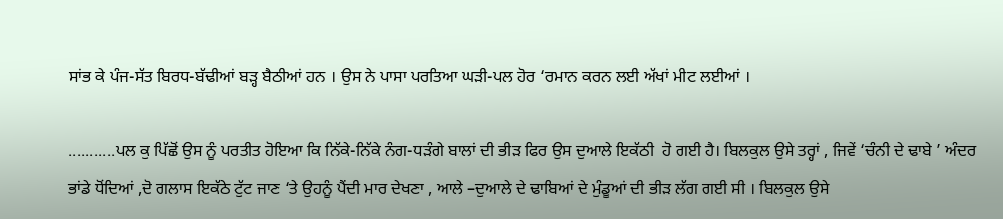ਸਾਂਭ ਕੇ ਪੰਜ-ਸੱਤ ਬਿਰਧ-ਬੱਢੀਆਂ ਬੜ੍ਹ ਬੈਠੀਆਂ ਹਨ । ਉਸ ਨੇ ਪਾਸਾ ਪਰਤਿਆ ਘੜੀ-ਪਲ ਹੋਰ ‘ਰਮਾਨ ਕਰਨ ਲਈ ਅੱਖਾਂ ਮੀਟ ਲਈਆਂ ।

...........ਪਲ ਕੁ ਪਿੱਛੋਂ ਉਸ ਨੂੰ ਪਰਤੀਤ ਹੋਇਆ ਕਿ ਨਿੱਕੇ-ਨਿੱਕੇ ਨੰਗ-ਧੜੰਗੇ ਬਾਲਾਂ ਦੀ ਭੀੜ ਫਿਰ ਉਸ ਦੁਆਲੇ ਇਕੱਠੀ  ਹੋ ਗਈ ਹੈ। ਬਿਲਕੁਲ ਉਸੇ ਤਰ੍ਹਾਂ , ਜਿਵੇਂ ‘ਚੰਨੀ ਦੇ ਢਾਬੇ ’ ਅੰਦਰ ਭਾਂਡੇ ਧੋਂਦਿਆਂ ,ਦੋ ਗਲਾਸ ਇਕੱਠੇ ਟੁੱਟ ਜਾਣ ‘ਤੇ ਉਹਨੂੰ ਪੈਂਦੀ ਮਾਰ ਦੇਖਣਾ , ਆਲੇ –ਦੁਆਲੇ ਦੇ ਢਾਬਿਆਂ ਦੇ ਮੁੰਡੂਆਂ ਦੀ ਭੀੜ ਲੱਗ ਗਈ ਸੀ । ਬਿਲਕੁਲ ਉਸੇ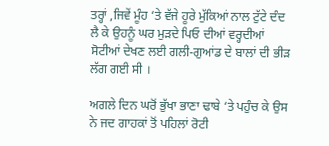ਤਰ੍ਹਾਂ ,ਜਿਵੇਂ ਮੂੰਹ ‘ਤੇ ਵੱਜੇ ਹੂਰੇ ਮੁੱਕਿਆਂ ਨਾਲ ਟੁੱਟੇ ਦੰਦ ਲੈ ਕੇ ਉਹਨੂੰ ਘਰ ਮੁੜਦੇ ਪਿਓ ਦੀਆਂ ਵਰ੍ਹਦੀਆਂ ਸੋਟੀਆਂ ਦੇਖਣ ਲਈ ਗਲੀ-ਗੁਆਂਡ ਦੇ ਬਾਲਾਂ ਦੀ ਭੀੜ ਲੱਗ ਗਈ ਸੀ ।

ਅਗਲੇ ਦਿਨ ਘਰੋਂ ਭੁੱਖਾ ਭਾਣਾ ਢਾਬੇ ‘ਤੇ ਪਹੁੰਚ ਕੇ ਉਸ ਨੇ ਜਦ ਗਾਹਕਾਂ ਤੋਂ ਪਹਿਲਾਂ ਰੋਟੀ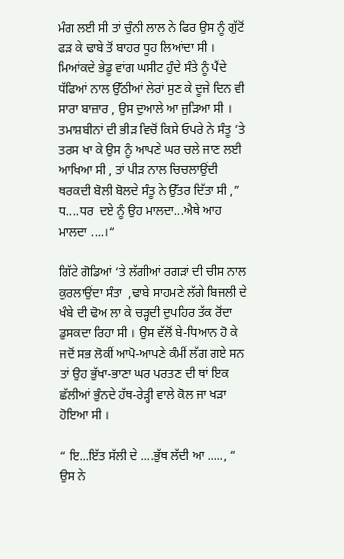ਮੰਗ ਲਈ ਸੀ ਤਾਂ ਚੁੰਨੀ ਲਾਲ ਨੇ ਫਿਰ ਉਸ ਨੂੰ ਗੁੱਟੋਂ ਫੜ ਕੇ ਢਾਬੇ ਤੋਂ ਬਾਹਰ ਧੂਹ ਲਿਆਂਦਾ ਸੀ । ਮਿਆਂਕਦੇ ਭੇਡੂ ਵਾਂਗ ਘਸੀਟ ਹੁੰਦੇ ਸੰਤੇ ਨੂੰ ਪੈਂਦੇ ਧੱਫਿਆਂ ਨਾਲ ਉੱਠੀਆਂ ਲੇਰਾਂ ਸੁਣ ਕੇ ਦੂਜੇ ਦਿਨ ਵੀ ਸਾਰਾ ਬਾਜ਼ਾਰ , ਉਸ ਦੁਆਲੇ ਆ ਜੁੜਿਆ ਸੀ । ਤਮਾਸ਼ਬੀਨਾਂ ਦੀ ਭੀੜ ਵਿਚੋਂ ਕਿਸੇ ਓਪਰੇ ਨੇ ਸੰਤੂ ‘ਤੇ ਤਰਸ ਖਾ ਕੇ ਉਸ ਨੂੰ ਆਪਣੇ ਘਰ ਚਲੇ ਜਾਣ ਲਈ ਆਖਿਆ ਸੀ , ਤਾਂ ਪੀੜ ਨਾਲ ਚਿਚਲਾਉਂਦੀ ਥਰਕਦੀ ਬੋਲੀ ਬੋਲਦੇ ਸੰਤੂ ਨੇ ਉੱਤਰ ਦਿੱਤਾ ਸੀ ,” ਧ....ਧਰ  ਦਏ ਨੂੰ ਉਹ ਮਾਲਦਾ...ਐਥੇ ਆਹ ਮਾਲਦਾ ....।“

ਗਿੱਟੇ ਗੋਡਿਆਂ ‘ਤੇ ਲੱਗੀਆਂ ਰਗੜਾਂ ਦੀ ਚੀਸ ਨਾਲ ਕੁਰਲਾਉਂਦਾ ਸੰਤਾ  ,ਢਾਬੇ ਸਾਹਮਣੇ ਲੱਗੇ ਬਿਜਲੀ ਦੇ ਖੰਬੇ ਦੀ ਢੋਅ ਲਾ ਕੇ ਚੜ੍ਹਦੀ ਦੁਪਹਿਰ ਤੱਕ ਰੋਂਦਾ ਡੁਸਕਦਾ ਰਿਹਾ ਸੀ । ਉਸ ਵੱਲੋਂ ਬੇ-ਧਿਆਨ ਹੋ ਕੇ ਜਦੋਂ ਸਭ ਲੋਕੀਂ ਆਪੋ-ਆਪਣੇ ਕੰਮੀਂ ਲੱਗ ਗਏ ਸਨ ਤਾਂ ਉਹ ਭੁੱਖਾ-ਭਾਣਾ ਘਰ ਪਰਤਣ ਦੀ ਥਾਂ ਇਕ ਛੱਲੀਆਂ ਭੁੰਨਦੇ ਹੱਥ-ਰੇੜ੍ਹੀ ਵਾਲੇ ਕੋਲ ਜਾ ਖੜਾ ਹੋਇਆ ਸੀ ।

“ ਇ...ਇੱਤ ਸੱਲੀ ਦੇ ....ਭੁੱਥ ਲੱਦੀ ਆ ....., “ ਉਸ ਨੇ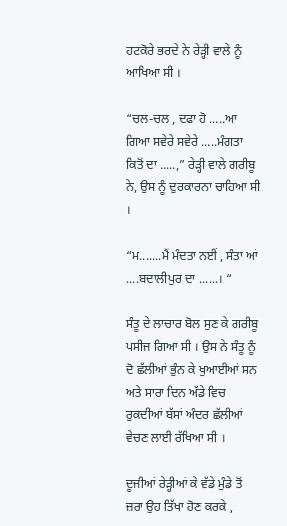ਹਟਕੋਰੇ ਭਰਦੇ ਨੇ ਰੇੜ੍ਹੀ ਵਾਲੇ ਨੂੰ ਆਖਿਆ ਸੀ ।

“ਚਲ-ਚਲ , ਦਫਾ ਹੋ .....ਆ ਗਿਆ ਸਵੇਰੇ ਸਵੇਰੇ .....ਮੰਗਤਾ ਕਿਤੋਂ ਦਾ .....,” ਰੇੜ੍ਹੀ ਵਾਲੇ ਗਰੀਬੂ ਨੇ, ਉਸ ਨੂੰ ਦੁਰਕਾਰਨਾ ਚਾਹਿਆ ਸੀ ।

“ਮ.......ਮੈਂ ਮੰਦਤਾ ਨਈਂ , ਸੰਤਾ ਆਂ ....ਬਦਾਲੀਪੁਰ ਦਾ ......। “

ਸੰਤੂ ਦੇ ਲਾਚਾਰ ਬੋਲ ਸੁਣ ਕੇ ਗਰੀਬੂ ਪਸੀਜ ਗਿਆ ਸੀ । ਉਸ ਨੇ ਸੰਤੂ ਨੂੰ ਦੋ ਛੱਲੀਆਂ ਭੁੰਨ ਕੇ ਖੁਆਈਆਂ ਸਨ ਅਤੇ ਸਾਰਾ ਦਿਨ ਅੱਡੇ ਵਿਚ ਰੁਕਦੀਆਂ ਬੱਸਾਂ ਅੰਦਰ ਛੱਲੀਆਂ ਵੇਚਣ ਲਾਈ ਰੱਖਿਆ ਸੀ ।

ਦੂਜੀਆਂ ਰੇੜ੍ਹੀਆਂ ਕੇ ਵੱਡੇ ਮੁੰਡੇ ਤੋਂ ਜ਼ਰਾ ਉਹ ਤਿੱਖਾ ਹੋਣ ਕਰਕੇ ,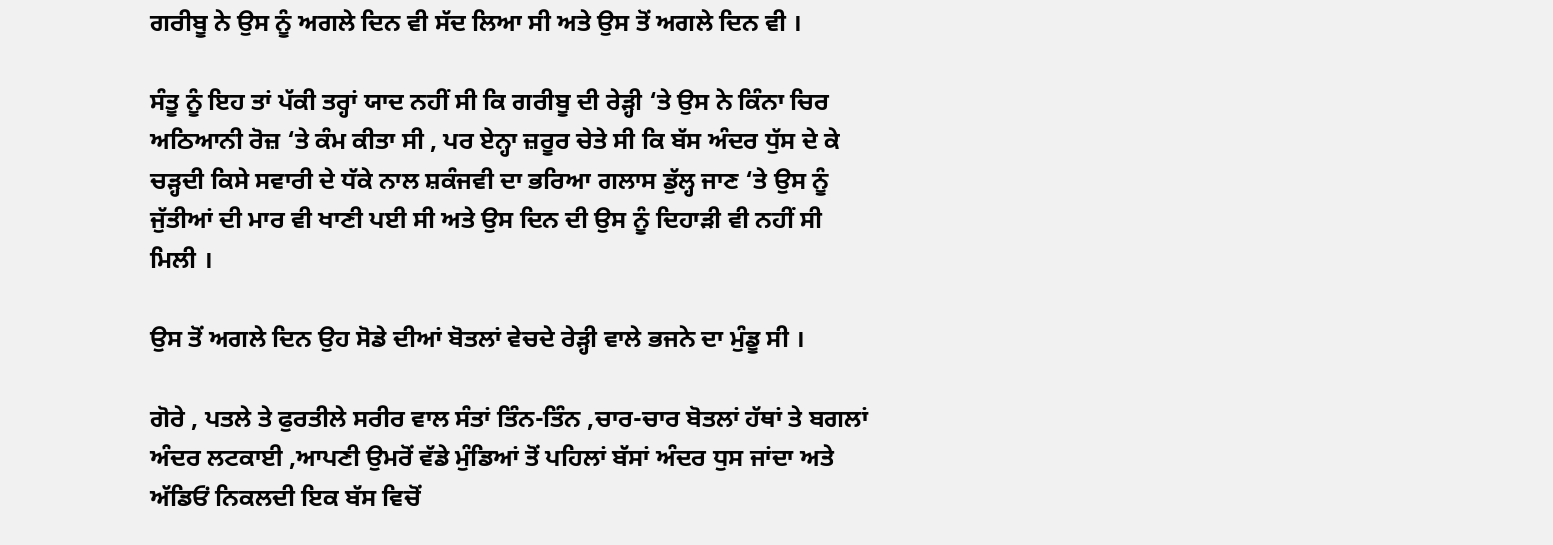ਗਰੀਬੂ ਨੇ ਉਸ ਨੂੰ ਅਗਲੇ ਦਿਨ ਵੀ ਸੱਦ ਲਿਆ ਸੀ ਅਤੇ ਉਸ ਤੋਂ ਅਗਲੇ ਦਿਨ ਵੀ ।

ਸੰਤੂ ਨੂੰ ਇਹ ਤਾਂ ਪੱਕੀ ਤਰ੍ਹਾਂ ਯਾਦ ਨਹੀਂ ਸੀ ਕਿ ਗਰੀਬੂ ਦੀ ਰੇੜ੍ਹੀ ‘ਤੇ ਉਸ ਨੇ ਕਿੰਨਾ ਚਿਰ ਅਠਿਆਨੀ ਰੋਜ਼ ‘ਤੇ ਕੰਮ ਕੀਤਾ ਸੀ , ਪਰ ਏਨ੍ਹਾ ਜ਼ਰੂਰ ਚੇਤੇ ਸੀ ਕਿ ਬੱਸ ਅੰਦਰ ਧੁੱਸ ਦੇ ਕੇ ਚੜ੍ਹਦੀ ਕਿਸੇ ਸਵਾਰੀ ਦੇ ਧੱਕੇ ਨਾਲ ਸ਼ਕੰਜਵੀ ਦਾ ਭਰਿਆ ਗਲਾਸ ਡੁੱਲ੍ਹ ਜਾਣ ‘ਤੇ ਉਸ ਨੂੰ ਜੁੱਤੀਆਂ ਦੀ ਮਾਰ ਵੀ ਖਾਣੀ ਪਈ ਸੀ ਅਤੇ ਉਸ ਦਿਨ ਦੀ ਉਸ ਨੂੰ ਦਿਹਾੜੀ ਵੀ ਨਹੀਂ ਸੀ ਮਿਲੀ ।

ਉਸ ਤੋਂ ਅਗਲੇ ਦਿਨ ਉਹ ਸੋਡੇ ਦੀਆਂ ਬੋਤਲਾਂ ਵੇਚਦੇ ਰੇੜ੍ਹੀ ਵਾਲੇ ਭਜਨੇ ਦਾ ਮੁੰਡੂ ਸੀ ।

ਗੋਰੇ , ਪਤਲੇ ਤੇ ਫੁਰਤੀਲੇ ਸਰੀਰ ਵਾਲ ਸੰਤਾਂ ਤਿੰਨ-ਤਿੰਨ ,ਚਾਰ-ਚਾਰ ਬੋਤਲਾਂ ਹੱਥਾਂ ਤੇ ਬਗਲਾਂ ਅੰਦਰ ਲਟਕਾਈ ,ਆਪਣੀ ਉਮਰੋਂ ਵੱਡੇ ਮੁੰਡਿਆਂ ਤੋਂ ਪਹਿਲਾਂ ਬੱਸਾਂ ਅੰਦਰ ਧੁਸ ਜਾਂਦਾ ਅਤੇ ਅੱਡਿਓਂ ਨਿਕਲਦੀ ਇਕ ਬੱਸ ਵਿਚੋਂ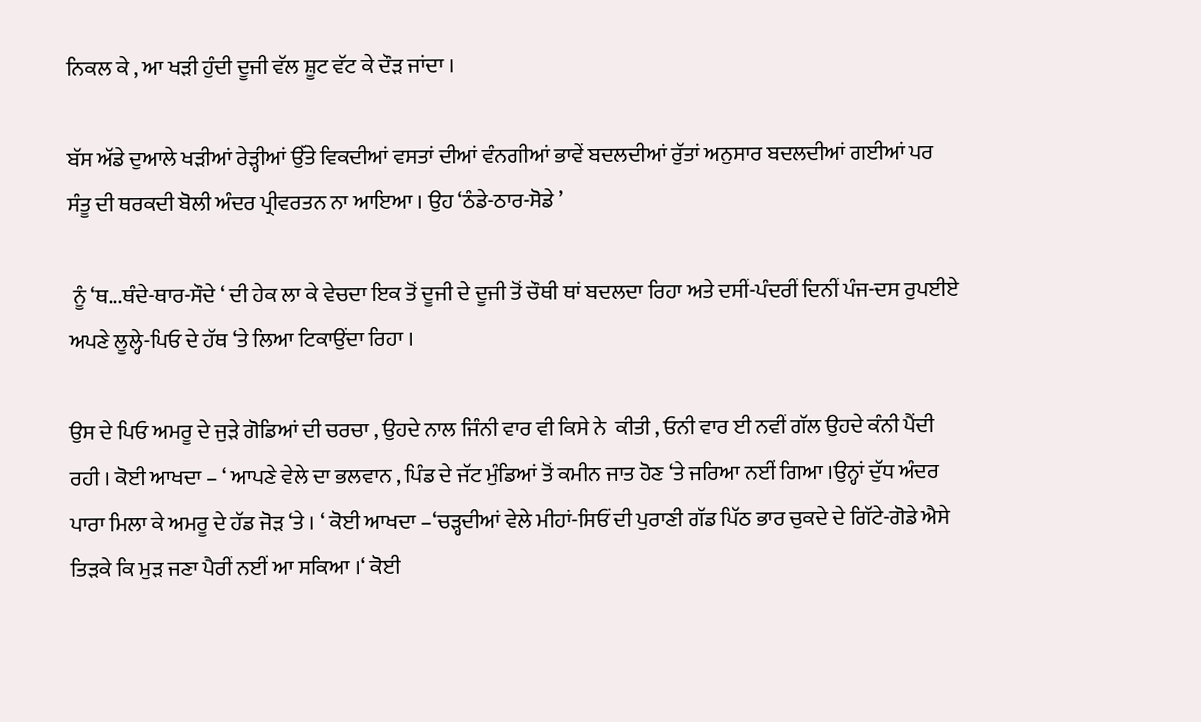ਨਿਕਲ ਕੇ , ਆ ਖੜੀ ਹੁੰਦੀ ਦੂਜੀ ਵੱਲ ਸ਼ੂਟ ਵੱਟ ਕੇ ਦੌੜ ਜਾਂਦਾ ।

ਬੱਸ ਅੱਡੇ ਦੁਆਲੇ ਖੜੀਆਂ ਰੇੜ੍ਹੀਆਂ ਉੱਤੇ ਵਿਕਦੀਆਂ ਵਸਤਾਂ ਦੀਆਂ ਵੰਨਗੀਆਂ ਭਾਵੇਂ ਬਦਲਦੀਆਂ ਰੁੱਤਾਂ ਅਨੁਸਾਰ ਬਦਲਦੀਆਂ ਗਈਆਂ ਪਰ ਸੰਤੂ ਦੀ ਥਰਕਦੀ ਬੋਲੀ ਅੰਦਰ ਪ੍ਰੀਵਰਤਨ ਨਾ ਆਇਆ । ਉਹ ‘ਠੰਡੇ-ਠਾਰ-ਸੋਡੇ ’

 ਨੂੰ ‘ਥ...ਥੰਦੇ-ਥਾਰ-ਸੌਦੇ ‘ ਦੀ ਹੇਕ ਲਾ ਕੇ ਵੇਚਦਾ ਇਕ ਤੋਂ ਦੂਜੀ ਦੇ ਦੂਜੀ ਤੋਂ ਚੌਥੀ ਥਾਂ ਬਦਲਦਾ ਰਿਹਾ ਅਤੇ ਦਸੀਂ-ਪੰਦਰੀਂ ਦਿਨੀਂ ਪੰਜ-ਦਸ ਰੁਪਈਏ ਅਪਣੇ ਲੂਲ੍ਹੇ-ਪਿਓ ਦੇ ਹੱਥ ‘ਤੇ ਲਿਆ ਟਿਕਾਉਂਦਾ ਰਿਹਾ ।

ਉਸ ਦੇ ਪਿਓ ਅਮਰੂ ਦੇ ਜੁੜੇ ਗੋਡਿਆਂ ਦੀ ਚਰਚਾ , ਉਹਦੇ ਨਾਲ ਜਿੰਨੀ ਵਾਰ ਵੀ ਕਿਸੇ ਨੇ  ਕੀਤੀ , ਓਨੀ ਵਾਰ ਈ ਨਵੀਂ ਗੱਲ ਉਹਦੇ ਕੰਨੀ ਪੈਂਦੀ ਰਹੀ । ਕੋਈ ਆਖਦਾ – ‘ ਆਪਣੇ ਵੇਲੇ ਦਾ ਭਲਵਾਨ , ਪਿੰਡ ਦੇ ਜੱਟ ਮੁੰਡਿਆਂ ਤੋਂ ਕਮੀਨ ਜਾਤ ਹੋਣ ‘ਤੇ ਜਰਿਆ ਨਈਂ ਗਿਆ ।ਉਨ੍ਹਾਂ ਦੁੱਧ ਅੰਦਰ ਪਾਰਾ ਮਿਲਾ ਕੇ ਅਮਰੂ ਦੇ ਹੱਡ ਜੋੜ ‘ਤੇ । ‘ ਕੋਈ ਆਖਦਾ –‘ਚੜ੍ਹਦੀਆਂ ਵੇਲੇ ਮੀਹਾਂ-ਸਿਓਂ ਦੀ ਪੁਰਾਣੀ ਗੱਡ ਪਿੱਠ ਭਾਰ ਚੁਕਦੇ ਦੇ ਗਿੱਟੇ-ਗੋਡੇ ਐਸੇ ਤਿੜਕੇ ਕਿ ਮੁੜ ਜਣਾ ਪੈਰੀਂ ਨਈਂ ਆ ਸਕਿਆ ।‘ ਕੋਈ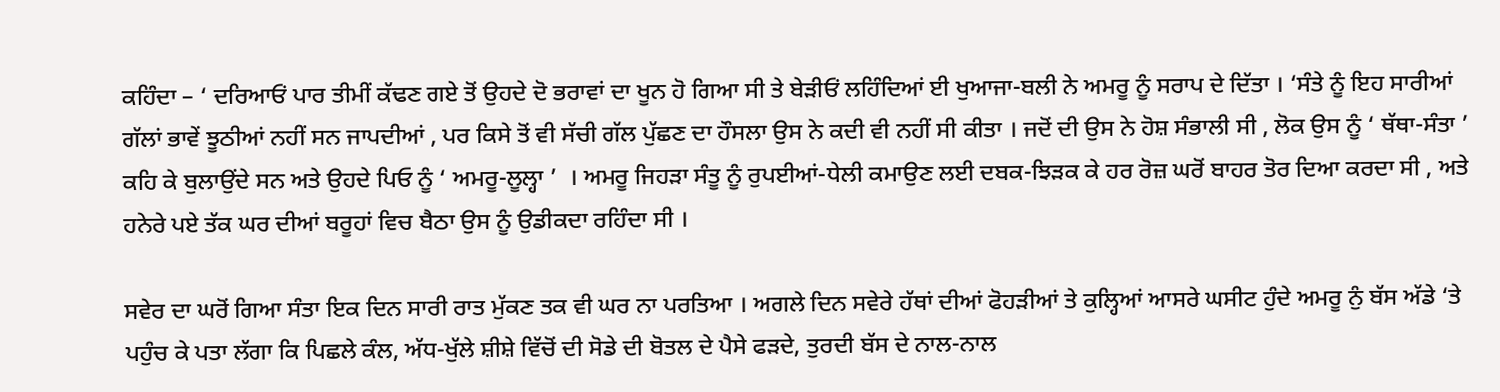ਕਹਿੰਦਾ – ‘ ਦਰਿਆਓਂ ਪਾਰ ਤੀਮੀਂ ਕੱਢਣ ਗਏ ਤੋਂ ਉਹਦੇ ਦੋ ਭਰਾਵਾਂ ਦਾ ਖੂਨ ਹੋ ਗਿਆ ਸੀ ਤੇ ਬੇੜੀਓਂ ਲਹਿੰਦਿਆਂ ਈ ਖੁਆਜਾ-ਬਲੀ ਨੇ ਅਮਰੂ ਨੂੰ ਸਰਾਪ ਦੇ ਦਿੱਤਾ । ‘ਸੰਤੇ ਨੂੰ ਇਹ ਸਾਰੀਆਂ ਗੱਲਾਂ ਭਾਵੇਂ ਝੂਠੀਆਂ ਨਹੀਂ ਸਨ ਜਾਪਦੀਆਂ , ਪਰ ਕਿਸੇ ਤੋਂ ਵੀ ਸੱਚੀ ਗੱਲ ਪੁੱਛਣ ਦਾ ਹੌਸਲਾ ਉਸ ਨੇ ਕਦੀ ਵੀ ਨਹੀਂ ਸੀ ਕੀਤਾ । ਜਦੋਂ ਦੀ ਉਸ ਨੇ ਹੋਸ਼ ਸੰਭਾਲੀ ਸੀ , ਲੋਕ ਉਸ ਨੂੰ ‘ ਥੱਥਾ-ਸੰਤਾ ’ ਕਹਿ ਕੇ ਬੁਲਾਉਂਦੇ ਸਨ ਅਤੇ ਉਹਦੇ ਪਿਓ ਨੂੰ ‘ ਅਮਰੂ-ਲੂਲ੍ਹਾ ’  । ਅਮਰੂ ਜਿਹੜਾ ਸੰਤੂ ਨੂੰ ਰੁਪਈਆਂ-ਧੇਲੀ ਕਮਾਉਣ ਲਈ ਦਬਕ-ਝਿੜਕ ਕੇ ਹਰ ਰੋਜ਼ ਘਰੋਂ ਬਾਹਰ ਤੋਰ ਦਿਆ ਕਰਦਾ ਸੀ , ਅਤੇ ਹਨੇਰੇ ਪਏ ਤੱਕ ਘਰ ਦੀਆਂ ਬਰੂਹਾਂ ਵਿਚ ਬੈਠਾ ਉਸ ਨੂੰ ਉਡੀਕਦਾ ਰਹਿੰਦਾ ਸੀ ।

ਸਵੇਰ ਦਾ ਘਰੋਂ ਗਿਆ ਸੰਤਾ ਇਕ ਦਿਨ ਸਾਰੀ ਰਾਤ ਮੁੱਕਣ ਤਕ ਵੀ ਘਰ ਨਾ ਪਰਤਿਆ । ਅਗਲੇ ਦਿਨ ਸਵੇਰੇ ਹੱਥਾਂ ਦੀਆਂ ਫੋਹੜੀਆਂ ਤੇ ਕੁਲ੍ਹਿਆਂ ਆਸਰੇ ਘਸੀਟ ਹੁੰਦੇ ਅਮਰੂ ਨੁੰ ਬੱਸ ਅੱਡੇ ‘ਤੇ ਪਹੁੰਚ ਕੇ ਪਤਾ ਲੱਗਾ ਕਿ ਪਿਛਲੇ ਕੰਲ, ਅੱਧ-ਖੁੱਲੇ ਸ਼ੀਸ਼ੇ ਵਿੱਚੋਂ ਦੀ ਸੋਡੇ ਦੀ ਬੋਤਲ ਦੇ ਪੈਸੇ ਫੜਦੇ, ਤੁਰਦੀ ਬੱਸ ਦੇ ਨਾਲ-ਨਾਲ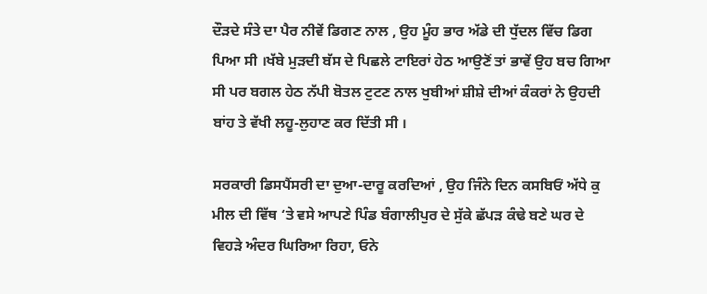ਦੌੜਦੇ ਸੰਤੇ ਦਾ ਪੈਰ ਨੀਵੇਂ ਡਿਗਣ ਨਾਲ , ਉਹ ਮੂੰਹ ਭਾਰ ਅੱਡੇ ਦੀ ਧੁੱਦਲ ਵਿੱਚ ਡਿਗ ਪਿਆ ਸੀ ।ਖੱਬੇ ਮੁੜਦੀ ਬੱਸ ਦੇ ਪਿਛਲੇ ਟਾਇਰਾਂ ਹੇਠ ਆਉਣੋਂ ਤਾਂ ਭਾਵੇਂ ਉਹ ਬਚ ਗਿਆ ਸੀ ਪਰ ਬਗਲ ਹੇਠ ਨੱਪੀ ਬੋਤਲ ਟੁਟਣ ਨਾਲ ਖੁਬੀਆਂ ਸ਼ੀਸ਼ੇ ਦੀਆਂ ਕੰਕਰਾਂ ਨੇ ਉਹਦੀ ਬਾਂਹ ਤੇ ਵੱਖੀ ਲਹੂ-ਲੁਹਾਣ ਕਰ ਦਿੱਤੀ ਸੀ ।

ਸਰਕਾਰੀ ਡਿਸਪੈਂਸਰੀ ਦਾ ਦੁਆ-ਦਾਰੂ ਕਰਦਿਆਂ , ਉਹ ਜਿੰਨੇ ਦਿਨ ਕਸਬਿਓਂ ਅੱਧੇ ਕੁ ਮੀਲ ਦੀ ਵਿੱਥ ‘ਤੇ ਵਸੇ ਆਪਣੇ ਪਿੰਡ ਬੰਗਾਲੀਪੁਰ ਦੇ ਸੁੱਕੇ ਛੱਪੜ ਕੰਢੇ ਬਣੇ ਘਰ ਦੇ ਵਿਹੜੇ ਅੰਦਰ ਘਿਰਿਆ ਰਿਹਾ, ਓਨੇ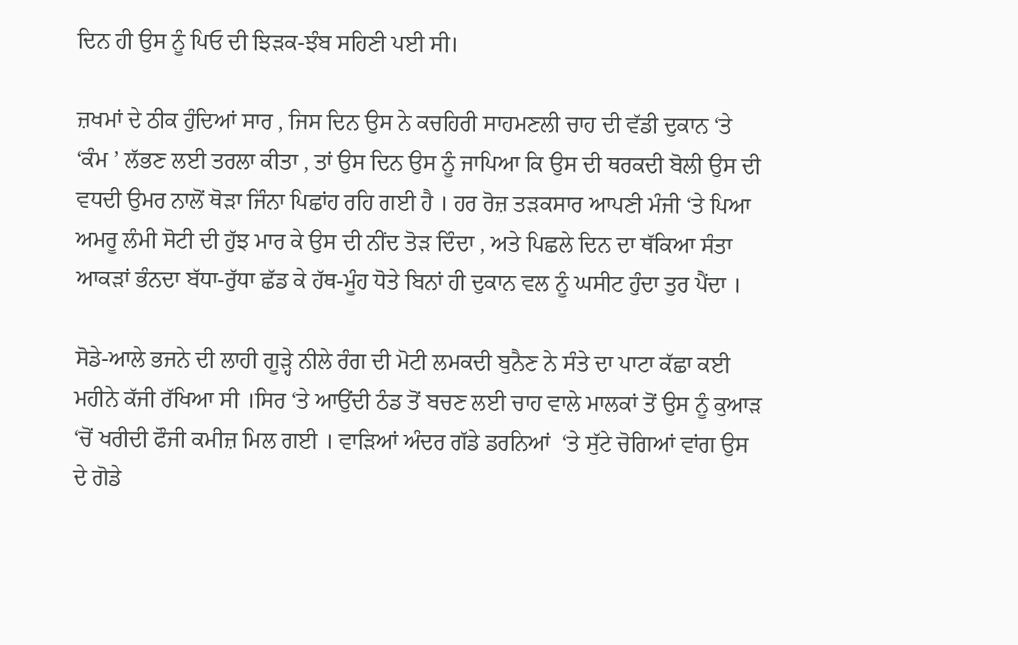ਦਿਨ ਹੀ ਉਸ ਨੂੰ ਪਿਓ ਦੀ ਝਿੜਕ-ਝੰਬ ਸਹਿਣੀ ਪਈ ਸੀ।

ਜ਼ਖਮਾਂ ਦੇ ਠੀਕ ਹੁੰਦਿਆਂ ਸਾਰ , ਜਿਸ ਦਿਨ ਉਸ ਨੇ ਕਚਹਿਰੀ ਸਾਹਮਣਲੀ ਚਾਹ ਦੀ ਵੱਡੀ ਦੁਕਾਨ ‘ਤੇ ‘ਕੰਮ ’ ਲੱਭਣ ਲਈ ਤਰਲਾ ਕੀਤਾ , ਤਾਂ ਉਸ ਦਿਨ ਉਸ ਨੂੰ ਜਾਪਿਆ ਕਿ ਉਸ ਦੀ ਥਰਕਦੀ ਬੋਲੀ ਉਸ ਦੀ ਵਧਦੀ ਉਮਰ ਨਾਲੋਂ ਥੋੜਾ ਜਿੰਨਾ ਪਿਛਾਂਹ ਰਹਿ ਗਈ ਹੈ । ਹਰ ਰੋਜ਼ ਤੜਕਸਾਰ ਆਪਣੀ ਮੰਜੀ ‘ਤੇ ਪਿਆ ਅਮਰੂ ਲੰਮੀ ਸੋਟੀ ਦੀ ਹੁੱਝ ਮਾਰ ਕੇ ਉਸ ਦੀ ਨੀਂਦ ਤੋੜ ਦਿੰਦਾ , ਅਤੇ ਪਿਛਲੇ ਦਿਨ ਦਾ ਥੱਕਿਆ ਸੰਤਾ ਆਕੜਾਂ ਭੰਨਦਾ ਬੱਧਾ-ਰੁੱਧਾ ਛੱਡ ਕੇ ਹੱਥ-ਮੂੰਹ ਧੋਤੇ ਬਿਨਾਂ ਹੀ ਦੁਕਾਨ ਵਲ ਨੂੰ ਘਸੀਟ ਹੁੰਦਾ ਤੁਰ ਪੈਂਦਾ ।

ਸੋਡੇ-ਆਲੇ ਭਜਨੇ ਦੀ ਲਾਹੀ ਗੂੜ੍ਹੇ ਨੀਲੇ ਰੰਗ ਦੀ ਮੋਟੀ ਲਮਕਦੀ ਬੁਨੈਣ ਨੇ ਸੰਤੇ ਦਾ ਪਾਟਾ ਕੱਛਾ ਕਈ ਮਹੀਨੇ ਕੱਜੀ ਰੱਖਿਆ ਸੀ ।ਸਿਰ ‘ਤੇ ਆਉਂਦੀ ਠੰਡ ਤੋਂ ਬਚਣ ਲਈ ਚਾਹ ਵਾਲੇ ਮਾਲਕਾਂ ਤੋਂ ਉਸ ਨੂੰ ਕੁਆੜ ‘ਚੋਂ ਖਰੀਦੀ ਫੌਜੀ ਕਮੀਜ਼ ਮਿਲ ਗਈ । ਵਾੜਿਆਂ ਅੰਦਰ ਗੱਡੇ ਡਰਨਿਆਂ  ‘ਤੇ ਸੁੱਟੇ ਚੋਗਿਆਂ ਵਾਂਗ ਉਸ ਦੇ ਗੋਡੇ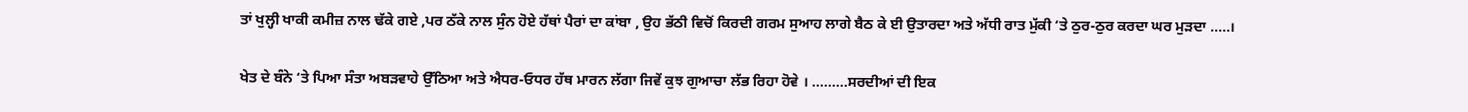ਤਾਂ ਖੁਲ੍ਹੀ ਖਾਕੀ ਕਮੀਜ਼ ਨਾਲ ਢੱਕੇ ਗਏ ,ਪਰ ਠੱਕੇ ਨਾਲ ਸੁੰਨ ਹੋਏ ਹੱਥਾਂ ਪੈਰਾਂ ਦਾ ਕਾਂਬਾ , ਉਹ ਭੱਠੀ ਵਿਚੋਂ ਕਿਰਦੀ ਗਰਮ ਸੁਆਹ ਲਾਗੇ ਬੈਠ ਕੇ ਈ ਉਤਾਰਦਾ ਅਤੇ ਅੱਧੀ ਰਾਤ ਮੁੱਕੀ ‘ਤੇ ਠੁਰ-ਠੁਰ ਕਰਦਾ ਘਰ ਮੁੜਦਾ .....।

ਖੇਤ ਦੇ ਬੰਨੇ ‘ਤੇ ਪਿਆ ਸੰਤਾ ਅਬੜਵਾਹੇ ਉੱਠਿਆ ਅਤੇ ਐਧਰ-ਓਧਰ ਹੱਥ ਮਾਰਨ ਲੱਗਾ ਜਿਵੇਂ ਕੁਝ ਗੁਆਚਾ ਲੱਭ ਰਿਹਾ ਹੋਵੇ । .........ਸਰਦੀਆਂ ਦੀ ਇਕ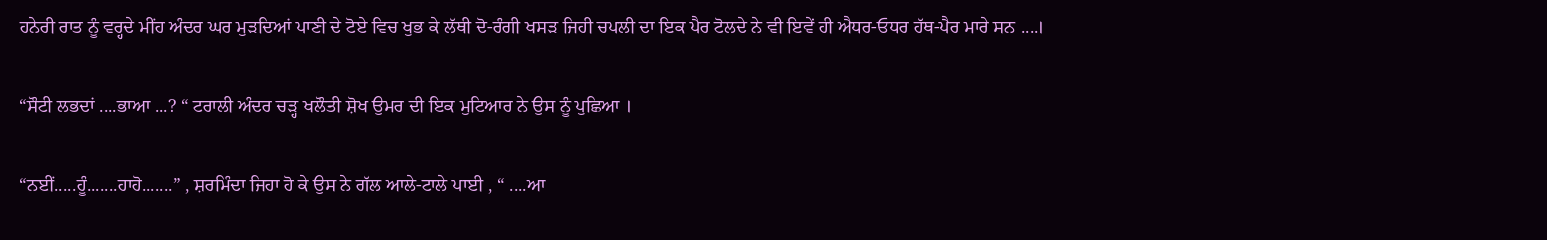ਹਨੇਰੀ ਰਾਤ ਨੂੰ ਵਰ੍ਹਦੇ ਮੀਂਹ ਅੰਦਰ ਘਰ ਮੁੜਦਿਆਂ ਪਾਣੀ ਦੇ ਟੋਏ ਵਿਚ ਖੁਭ ਕੇ ਲੱਥੀ ਦੋ-ਰੰਗੀ ਖਸੜ ਜਿਹੀ ਚਪਲੀ ਦਾ ਇਕ ਪੈਰ ਟੋਲਦੇ ਨੇ ਵੀ ਇਵੇਂ ਹੀ ਐਧਰ-ਓਧਰ ਹੱਥ-ਪੈਰ ਮਾਰੇ ਸਨ ....।

“ਸੌਟੀ ਲਭਦਾਂ ....ਭਾਆ ...? “ ਟਰਾਲੀ ਅੰਦਰ ਚੜ੍ਹ ਖਲੌਤੀ ਸ਼ੋਖ ਉਮਰ ਦੀ ਇਕ ਮੁਟਿਆਰ ਨੇ ਉਸ ਨੂੰ ਪੁਛਿਆ ।

“ਨਈਂ.....ਹੂੰ.......ਹਾਹੋ.......” , ਸ਼ਰਮਿੰਦਾ ਜਿਹਾ ਹੋ ਕੇ ਉਸ ਨੇ ਗੱਲ ਆਲੇ-ਟਾਲੇ ਪਾਈ , “ ....ਆ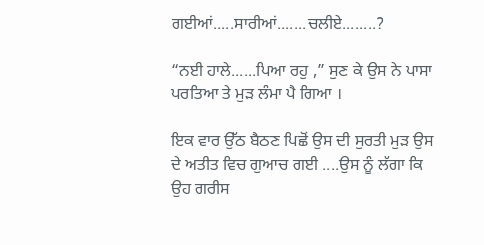ਗਈਆਂ.....ਸਾਰੀਆਂ.......ਚਲੀਏ........?

“ਨਈ ਹਾਲੇ......ਪਿਆ ਰਹੁ ,” ਸੁਣ ਕੇ ਉਸ ਨੇ ਪਾਸਾ ਪਰਤਿਆ ਤੇ ਮੁੜ ਲੰਮਾ ਪੈ ਗਿਆ ।

ਇਕ ਵਾਰ ਉੱਠ ਬੈਠਣ ਪਿਛੋਂ ਉਸ ਦੀ ਸੁਰਤੀ ਮੁੜ ਉਸ ਦੇ ਅਤੀਤ ਵਿਚ ਗੁਆਚ ਗਈ ....ਉਸ ਨੂੰ ਲੱਗਾ ਕਿ ਉਹ ਗਰੀਸ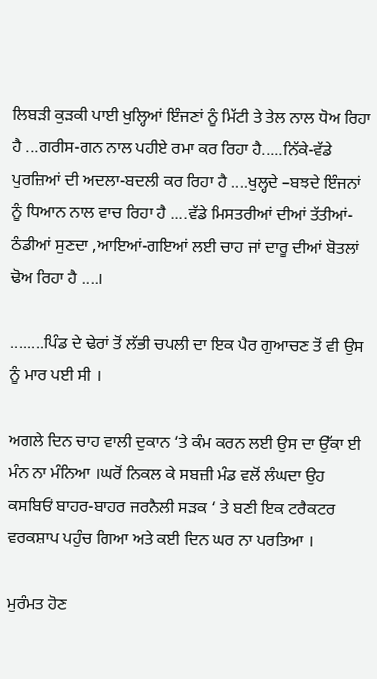ਲਿਬੜੀ ਕੁੜਕੀ ਪਾਈ ਖੁਲ੍ਹਿਆਂ ਇੰਜਣਾਂ ਨੂੰ ਮਿੱਟੀ ਤੇ ਤੇਲ ਨਾਲ ਧੋਅ ਰਿਹਾ ਹੈ ...ਗਰੀਸ-ਗਨ ਨਾਲ ਪਹੀਏ ਰਮਾ ਕਰ ਰਿਹਾ ਹੈ.....ਨਿੱਕੇ-ਵੱਡੇ ਪੁਰਜ਼ਿਆਂ ਦੀ ਅਦਲਾ-ਬਦਲੀ ਕਰ ਰਿਹਾ ਹੈ ....ਖੁਲ੍ਹਦੇ –ਬਝਦੇ ਇੰਜਨਾਂ ਨੂੰ ਧਿਆਨ ਨਾਲ ਵਾਚ ਰਿਹਾ ਹੈ ....ਵੱਡੇ ਮਿਸਤਰੀਆਂ ਦੀਆਂ ਤੱਤੀਆਂ-ਠੰਡੀਆਂ ਸੁਣਦਾ ,ਆਇਆਂ-ਗਇਆਂ ਲਈ ਚਾਹ ਜਾਂ ਦਾਰੂ ਦੀਆਂ ਬੋਤਲਾਂ ਢੋਅ ਰਿਹਾ ਹੈ ....।

........ਪਿੰਡ ਦੇ ਢੇਰਾਂ ਤੋਂ ਲੱਭੀ ਚਪਲੀ ਦਾ ਇਕ ਪੈਰ ਗੁਆਚਣ ਤੋਂ ਵੀ ਉਸ ਨੂੰ ਮਾਰ ਪਈ ਸੀ ।

ਅਗਲੇ ਦਿਨ ਚਾਹ ਵਾਲੀ ਦੁਕਾਨ ‘ਤੇ ਕੰਮ ਕਰਨ ਲਈ ਉਸ ਦਾ ਉੱਕਾ ਈ ਮੰਨ ਨਾ ਮੰਨਿਆ ।ਘਰੋਂ ਨਿਕਲ ਕੇ ਸਬਜ਼ੀ ਮੰਡ ਵਲੋਂ ਲੰਘਦਾ ਉਹ ਕਸਬਿਓਂ ਬਾਹਰ-ਬਾਹਰ ਜਰਨੈਲੀ ਸੜਕ ‘ ਤੇ ਬਣੀ ਇਕ ਟਰੈਕਟਰ ਵਰਕਸ਼ਾਪ ਪਹੁੰਚ ਗਿਆ ਅਤੇ ਕਈ ਦਿਨ ਘਰ ਨਾ ਪਰਤਿਆ ।

ਮੁਰੰਮਤ ਹੋਣ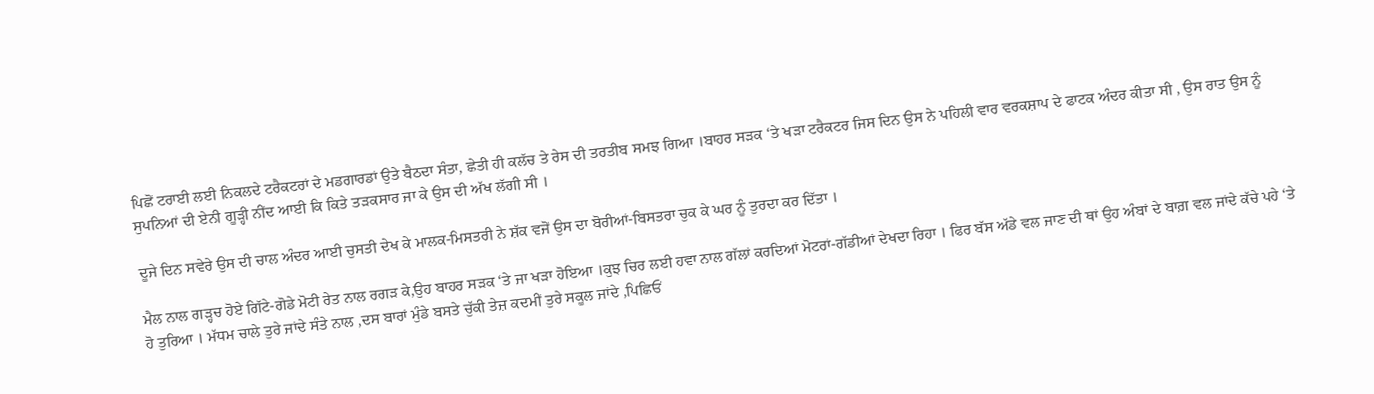ਪਿਛੋਂ ਟਰਾਈ ਲਈ ਨਿਕਲਦੇ ਟਰੈਕਟਰਾਂ ਦੇ ਮਡਗਾਰਡਾਂ ਉਤੇ ਬੈਠਦਾ ਸੰਤਾ, ਛੇਤੀ ਹੀ ਕਲੱਚ ਤੇ ਰੇਸ ਦੀ ਤਰਤੀਬ ਸਮਝ ਗਿਆ ।ਬਾਹਰ ਸੜਕ ‘ਤੇ ਖੜਾ ਟਰੈਕਟਰ ਜਿਸ ਦਿਨ ਉਸ ਨੇ ਪਹਿਲੀ ਵਾਰ ਵਰਕਸ਼ਾਪ ਦੇ ਫਾਟਕ ਅੰਦਰ ਕੀਤਾ ਸੀ , ਉਸ ਰਾਤ ਉਸ ਨੂੰ ਸੁਪਨਿਆਂ ਦੀ ਏਨੀ ਗੂੜ੍ਹੀ ਨੀਂਦ ਆਈ ਕਿ ਕਿਤੇ ਤੜਕਸਾਰ ਜਾ ਕੇ ਉਸ ਦੀ ਅੱਖ ਲੱਗੀ ਸੀ ।

ਦੂਜੇ ਦਿਨ ਸਵੇਰੇ ਉਸ ਦੀ ਚਾਲ ਅੰਦਰ ਆਈ ਚੁਸਤੀ ਦੇਖ ਕੇ ਮਾਲਕ-ਮਿਸਤਰੀ ਨੇ ਸ਼ੱਕ ਵਜੋਂ ਉਸ ਦਾ ਬੋਰੀਆਂ-ਬਿਸਤਰਾ ਚੁਕ ਕੇ ਘਰ ਨੂੰ ਤੁਰਦਾ ਕਰ ਦਿੱਤਾ ।

ਮੈਲ ਨਾਲ ਗੜ੍ਹਚ ਹੋਏ ਗਿੱਟੇ-ਗੋਡੇ ਮੋਟੀ ਰੇਤ ਨਾਲ ਰਗੜ ਕੇ,ਉਹ ਬਾਹਰ ਸੜਕ ‘ਤੇ ਜਾ ਖੜਾ ਹੋਇਆ ।ਕੁਝ ਚਿਰ ਲਈ ਹਵਾ ਨਾਲ ਗੱਲਾਂ ਕਰਦਿਆਂ ਮੋਟਰਾਂ-ਗੱਡੀਆਂ ਦੇਖਦਾ ਰਿਹਾ । ਫਿਰ ਬੱਸ ਅੱਡੇ ਵਲ ਜਾਣ ਦੀ ਥਾਂ ਉਹ ਅੰਬਾਂ ਦੇ ਬਾਗ਼ ਵਲ ਜਾਂਦੇ ਕੱਚੇ ਪਹੇ ‘ਤੇ ਹੋ ਤੁਰਿਆ । ਮੱਧਮ ਚਾਲੇ ਤੁਰੇ ਜਾਂਦੇ ਸੰਤੇ ਨਾਲ ,ਦਸ ਬਾਰਾਂ ਮੁੰਡੇ ਬਸਤੇ ਚੁੱਕੀ ਤੇਜ਼ ਕਦਮੀਂ ਤੁਰੇ ਸਕੂਲ ਜਾਂਦੇ ,ਪਿਛਿਓਂ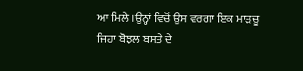ਆ ਮਿਲੇ ।ਉਨ੍ਹਾਂ ਵਿਚੋਂ ਉਸ ਵਰਗਾ ਇਕ ਮਾੜਚੂ ਜਿਹਾ ਬੋਝਲ ਬਸਤੇ ਦੇ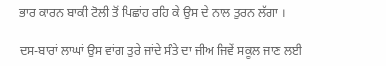ਭਾਰ ਕਾਰਨ ਬਾਕੀ ਟੋਲੀ ਤੋਂ ਪਿਛਾਂਹ ਰਹਿ ਕੇ ਉਸ ਦੇ ਨਾਲ ਤੁਰਨ ਲੱਗਾ ।

ਦਸ-ਬਾਰਾਂ ਲਾਘਾਂ ਉਸ ਵਾਂਗ ਤੁਰੇ ਜਾਂਦੇ ਸੰਤੇ ਦਾ ਜੀਅ ਜਿਵੇਂ ਸਕੂਲ ਜਾਣ ਲਈ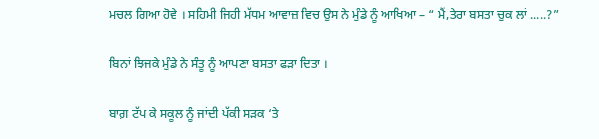ਮਚਲ ਗਿਆ ਹੋਵੇ । ਸਹਿਮੀ ਜਿਹੀ ਮੱਧਮ ਆਵਾਜ਼ ਵਿਚ ਉਸ ਨੇ ਮੁੰਡੇ ਨੂੰ ਆਖਿਆ – “ ਮੈਂ,ਤੇਰਾ ਬਸਤਾ ਚੁਕ ਲਾਂ .....?”

ਬਿਨਾਂ ਝਿਜਕੇ ਮੁੰਡੇ ਨੇ ਸੰਤੂ ਨੂੰ ਆਪਣਾ ਬਸਤਾ ਫੜਾ ਦਿਤਾ ।

ਬਾਗ਼ ਟੱਪ ਕੇ ਸਕੂਲ ਨੂੰ ਜਾਂਦੀ ਪੱਕੀ ਸੜਕ ‘ਤੇ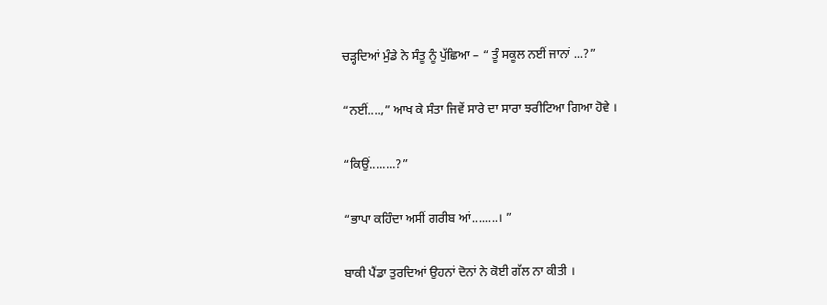ਚੜ੍ਹਦਿਆਂ ਮੁੰਡੇ ਨੇ ਸੰਤੂ ਨੂੰ ਪੁੱਛਿਆ – “ ਤੂੰ ਸਕੂਲ ਨਈਂ ਜਾਨਾਂ ...?”

“ਨਈਂ....,” ਆਖ ਕੇ ਸੰਤਾ ਜਿਵੇਂ ਸਾਰੇ ਦਾ ਸਾਰਾ ਝਰੀਟਿਆ ਗਿਆ ਹੋਵੇ ।

“ਕਿਉਂ........?”

“ਭਾਪਾ ਕਹਿੰਦਾ ਅਸੀਂ ਗਰੀਬ ਆਂ........। ”

ਬਾਕੀ ਪੈਂਡਾ ਤੁਰਦਿਆਂ ਉਹਨਾਂ ਦੋਨਾਂ ਨੇ ਕੋਈ ਗੱਲ ਨਾ ਕੀਤੀ ।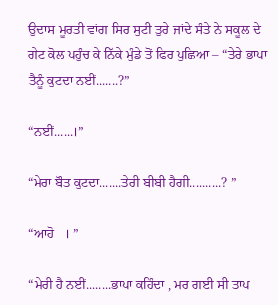ਉਦਾਸ ਮੂਰਤੀ ਵਾਂਗ ਸਿਰ ਸੁਟੀ ਤੁਰੇ ਜਾਂਦੇ ਸੰਤੇ ਨੇ ਸਕੂਲ ਦੇ ਗੇਟ ਕੋਲ ਪਹੁੰਚ ਕੇ ਨਿੱਕੇ ਮੁੰਡੇ ਤੋਂ ਫਿਰ ਪੁਛਿਆ – “ਤੇਰੇ ਭਾਪਾ ਤੈਨੂੰ ਕੁਟਦਾ ਨਈਂ.......?”

“ਨਈਂ......।”

“ਮੇਰਾ ਬੌਤ ਕੁਟਦਾ.......ਤੇਰੀ ਬੀਬੀ ਹੈਗੀ..........? ”

“ਆਹੋ   । ”

“ਮੇਰੀ ਹੈ ਨਈਂ........ਭਾਪਾ ਕਹਿੰਦਾ , ਮਰ ਗਈ ਸੀ ਤਾਪ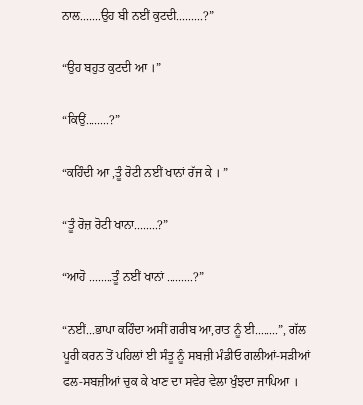ਨਾਲ.......ਉਹ ਬੀ ਨਈਂ ਕੁਟਦੀ.........?”

“ਉਹ ਬਹੁਤ ਕੁਟਦੀ ਆ ।”

“ਕਿਉਂ........?”

“ਕਹਿੰਦੀ ਆ ,ਤੂੰ ਰੋਟੀ ਨਈਂ ਖਾਨਾਂ ਰੱਜ ਕੇ । ”

“ਤੂੰ ਰੋਜ਼ ਰੋਟੀ ਖਾਨਾ........?”

“ਆਹੋ ........ਤੂੰ ਨਈਂ ਖਾਨਾਂ .........?”

“ਨਈਂ...ਭਾਪਾ ਕਹਿੰਦਾ ਅਸੀਂ ਗਰੀਬ ਆ,ਰਾਤ ਨੂੰ ਈ........”, ਗੱਲ ਪੂਰੀ ਕਰਨ ਤੋਂ ਪਹਿਲਾਂ ਈ ਸੰਤੂ ਨੂੰ ਸਬਜ਼ੀ ਮੰਡੀਓ ਗਲੀਆਂ-ਸੜੀਆਂ ਫਲ-ਸਬਜ਼ੀਆਂ ਚੁਕ ਕੇ ਖਾਣ ਦਾ ਸਵੇਰ ਵੇਲਾ ਖੁੰਝਦਾ ਜਾਪਿਆ ।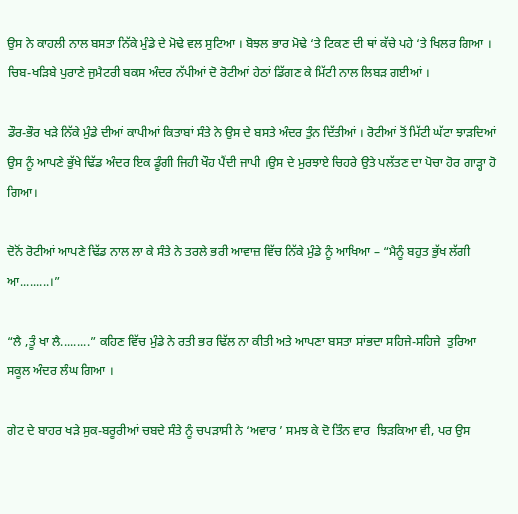ਉਸ ਨੇ ਕਾਹਲੀ ਨਾਲ ਬਸਤਾ ਨਿੱਕੇ ਮੁੰਡੇ ਦੇ ਮੋਢੇ ਵਲ ਸੁਟਿਆ । ਬੋਝਲ ਭਾਰ ਮੋਢੇ ‘ਤੇ ਟਿਕਣ ਦੀ ਥਾਂ ਕੱਚੇ ਪਹੇ ‘ਤੇ ਖਿਲਰ ਗਿਆ । ਚਿਬ-ਖੜਿਬੇ ਪੁਰਾਣੇ ਜੁਮੈਟਰੀ ਬਕਸ ਅੰਦਰ ਨੱਪੀਆਂ ਦੋ ਰੋਟੀਆਂ ਹੇਠਾਂ ਡਿੱਗਣ ਕੇ ਮਿੱਟੀ ਨਾਲ ਲਿਬੜ ਗਈਆਂ ।

ਡੌਰ-ਭੌਰ ਖੜੇ ਨਿੱਕੇ ਮੁੰਡੇ ਦੀਆਂ ਕਾਪੀਆਂ ਕਿਤਾਬਾਂ ਸੰਤੇ ਨੇ ਉਸ ਦੇ ਬਸਤੇ ਅੰਦਰ ਤੁੰਨ ਦਿੱਤੀਆਂ । ਰੋਟੀਆਂ ਤੋਂ ਮਿੱਟੀ ਘੱਟਾ ਝਾੜਦਿਆਂ ਉਸ ਨੂੰ ਆਪਣੇ ਭੁੱਖੇ ਢਿੱਡ ਅੰਦਰ ਇਕ ਡੂੰਗੀ ਜਿਹੀ ਖੌਹ ਪੈਂਦੀ ਜਾਪੀ ।ਉਸ ਦੇ ਮੁਰਝਾਏ ਚਿਹਰੇ ਉਤੇ ਪਲੱਤਣ ਦਾ ਪੋਚਾ ਹੋਰ ਗਾੜ੍ਹਾ ਹੋ ਗਿਆ।

ਦੋਨੋਂ ਰੋਟੀਆਂ ਆਪਣੇ ਢਿੱਡ ਨਾਲ ਲਾ ਕੇ ਸੰਤੇ ਨੇ ਤਰਲੇ ਭਰੀ ਆਵਾਜ਼ ਵਿੱਚ ਨਿੱਕੇ ਮੁੰਡੇ ਨੂੰ ਆਖਿਆ – “ਮੈਨੂੰ ਬਹੁਤ ਭੁੱਖ ਲੱਗੀ ਆ.........।”

“ਲੈ ,ਤੂੰ ਖਾ ਲੈ.........” ਕਹਿਣ ਵਿੱਚ ਮੁੰਡੇ ਨੇ ਰਤੀ ਭਰ ਢਿੱਲ ਨਾ ਕੀਤੀ ਅਤੇ ਆਪਣਾ ਬਸਤਾ ਸਾਂਭਦਾ ਸਹਿਜੇ-ਸਹਿਜੇ  ਤੁਰਿਆ ਸਕੂਲ ਅੰਦਰ ਲੰਘ ਗਿਆ ।

ਗੇਟ ਦੇ ਬਾਹਰ ਖੜੇ ਸੁਕ-ਬਰੂਰੀਆਂ ਚਬਦੇ ਸੰਤੇ ਨੂੰ ਚਪੜਾਸੀ ਨੇ ‘ਅਵਾਰ ’ ਸਮਝ ਕੇ ਦੋ ਤਿੰਨ ਵਾਰ  ਝਿੜਕਿਆ ਵੀ, ਪਰ ਉਸ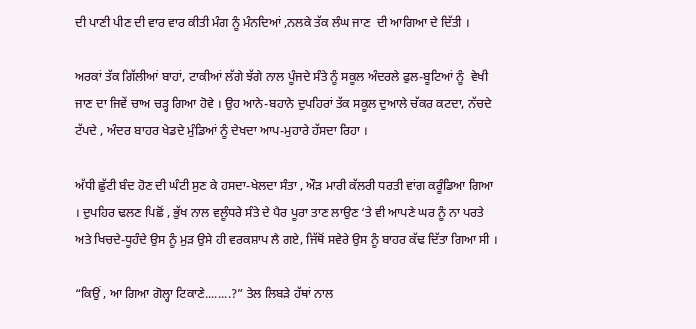ਦੀ ਪਾਣੀ ਪੀਣ ਦੀ ਵਾਰ ਵਾਰ ਕੀਤੀ ਮੰਗ ਨੂੰ ਮੰਨਦਿਆਂ ,ਨਲਕੇ ਤੱਕ ਲੰਘ ਜਾਣ  ਦੀ ਆਗਿਆ ਦੇ ਦਿੱਤੀ ।

ਅਰਕਾਂ ਤੱਕ ਗਿੱਲੀਆਂ ਬਾਹਾਂ, ਟਾਕੀਆਂ ਲੱਗੇ ਝੱਗੇ ਨਾਲ ਪੂੰਜਦੇ ਸੰਤੇ ਨੂੰ ਸਕੂਲ ਅੰਦਰਲੇ ਫੁਲ-ਬੂਟਿਆਂ ਨੂੰ  ਵੇਖੀ ਜਾਣ ਦਾ ਜਿਵੇਂ ਚਾਅ ਚੜ੍ਹ ਗਿਆ ਹੋਵੇ । ਉਹ ਆਨੇ-ਬਹਾਨੇ ਦੁਪਹਿਰਾਂ ਤੱਕ ਸਕੂਲ ਦੁਆਲੇ ਚੱਕਰ ਕਟਦਾ, ਨੱਚਦੇ ਟੱਪਦੇ , ਅੰਦਰ ਬਾਹਰ ਖੇਡਦੇ ਮੁੰਡਿਆਂ ਨੂੰ ਦੇਖਦਾ ਆਪ-ਮੁਹਾਰੇ ਹੱਸਦਾ ਰਿਹਾ ।

ਅੱਧੀ ਛੁੱਟੀ ਬੰਦ ਹੋਣ ਦੀ ਘੰਟੀ ਸੁਣ ਕੇ ਹਸਦਾ-ਖੇਲਦਾ ਸੰਤਾ , ਔੜ ਮਾਰੀ ਕੱਲਰੀ ਧਰਤੀ ਵਾਂਗ ਕਰੂੰਡਿਆ ਗਿਆ । ਦੁਪਹਿਰ ਢਲਣ ਪਿਛੋਂ , ਭੁੱਖ ਨਾਲ ਵਲੂੰਧਰੇ ਸੰਤੇ ਦੇ ਪੈਰ ਪੂਰਾ ਤਾਣ ਲਾਉਣ ‘ਤੇ ਵੀ ਆਪਣੇ ਘਰ ਨੂੰ ਨਾ ਪਰਤੇ ਅਤੇ ਖਿਚਦੇ-ਧੂਹੰਦੇ ਉਸ ਨੂੰ ਮੁੜ ਉਸੇ ਹੀ ਵਰਕਸ਼ਾਪ ਲੈ ਗਏ, ਜਿੱਥੋਂ ਸਵੇਰੇ ਉਸ ਨੂੰ ਬਾਹਰ ਕੱਢ ਦਿੱਤਾ ਗਿਆ ਸੀ ।

“ਕਿਉਂ , ਆ ਗਿਆ ਗੋਲ੍ਹਾ ਟਿਕਾਣੇ........?” ਤੇਲ ਲਿਬੜੇ ਹੱਥਾਂ ਨਾਲ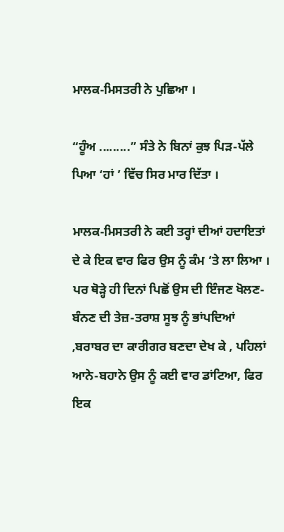ਮਾਲਕ-ਮਿਸਤਰੀ ਨੇ ਪੁਛਿਆ ।

“ਹੂੰਅ .........” ਸੰਤੇ ਨੇ ਬਿਨਾਂ ਕੁਝ ਪਿੜ-ਪੱਲੇ ਪਿਆ ‘ਹਾਂ ’ ਵਿੱਚ ਸਿਰ ਮਾਰ ਦਿੱਤਾ ।

ਮਾਲਕ-ਮਿਸਤਰੀ ਨੇ ਕਈ ਤਰ੍ਹਾਂ ਦੀਆਂ ਹਦਾਇਤਾਂ ਦੇ ਕੇ ਇਕ ਵਾਰ ਫਿਰ ਉਸ ਨੂੰ ਕੰਮ ‘ਤੇ ਲਾ ਲਿਆ । ਪਰ ਥੋੜ੍ਹੇ ਹੀ ਦਿਨਾਂ ਪਿਛੋਂ ਉਸ ਦੀ ਇੰਜਣ ਖੋਲਣ-ਬੰਨਣ ਦੀ ਤੇਜ਼-ਤਰਾਸ਼ ਸੂਝ ਨੂੰ ਭਾਂਪਦਿਆਂ ,ਬਰਾਬਰ ਦਾ ਕਾਰੀਗਰ ਬਣਦਾ ਦੇਖ ਕੇ , ਪਹਿਲਾਂ ਆਨੇ-ਬਹਾਨੇ ਉਸ ਨੂੰ ਕਈ ਵਾਰ ਡਾਂਟਿਆ, ਫਿਰ ਇਕ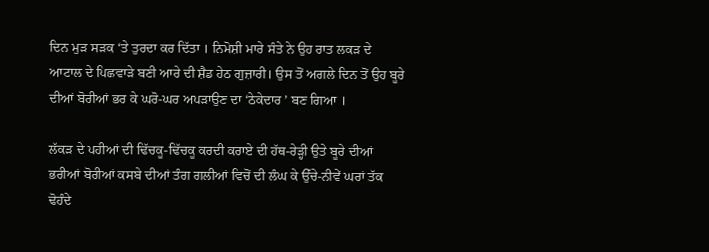ਦਿਨ ਮੁੜ ਸੜਕ ‘ਤੇ ਤੁਰਦਾ ਕਰ ਦਿੱਤਾ । ਨਿਮੋਸ਼ੀ ਮਾਰੇ ਸੰਤੇ ਨੇ ਉਹ ਰਾਤ ਲਕੜ ਦੇ ਆਟਾਲ ਦੇ ਪਿਛਵਾੜੇ ਬਣੀ ਆਰੇ ਦੀ ਸ਼ੈਡ ਹੇਠ ਗੁਜ਼ਾਰੀ। ਉਸ ਤੋਂ ਅਗਲੇ ਦਿਨ ਤੋਂ ਉਹ ਬੂਰੇ ਦੀਆਂ ਬੋਰੀਆਂ ਭਰ ਕੇ ਘਰੋ-ਘਰ ਅਪੜਾਉਣ ਦਾ ‘ਠੇਕੇਦਾਰ ’ ਬਣ ਗਿਆ ।

ਲੱਕੜ ਦੇ ਪਹੀਆਂ ਦੀ ਢਿੱਚਕੂ-ਢਿੱਚਕੂ ਕਰਦੀ ਕਰਾਏ ਦੀ ਹੱਥ-ਰੇੜ੍ਹੀ ਉਤੇ ਬੂਰੇ ਦੀਆਂ ਭਰੀਆਂ ਬੋਰੀਆਂ ਕਸਬੇ ਦੀਆਂ ਤੰਗ ਗਲੀਆਂ ਵਿਚੋਂ ਦੀ ਲੰਘ ਕੇ ਉੱਚੇ-ਨੀਵੇਂ ਘਰਾਂ ਤੱਕ ਢੋਹੰਦੇ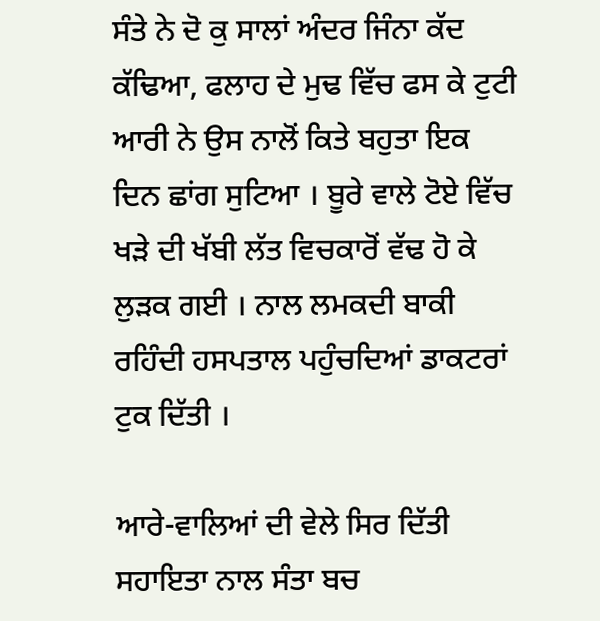ਸੰਤੇ ਨੇ ਦੋ ਕੁ ਸਾਲਾਂ ਅੰਦਰ ਜਿੰਨਾ ਕੱਦ ਕੱਢਿਆ, ਫਲਾਹ ਦੇ ਮੁਢ ਵਿੱਚ ਫਸ ਕੇ ਟੁਟੀ ਆਰੀ ਨੇ ਉਸ ਨਾਲੋਂ ਕਿਤੇ ਬਹੁਤਾ ਇਕ ਦਿਨ ਛਾਂਗ ਸੁਟਿਆ । ਬੂਰੇ ਵਾਲੇ ਟੋਏ ਵਿੱਚ ਖੜੇ ਦੀ ਖੱਬੀ ਲੱਤ ਵਿਚਕਾਰੋਂ ਵੱਢ ਹੋ ਕੇ ਲੁੜਕ ਗਈ । ਨਾਲ ਲਮਕਦੀ ਬਾਕੀ ਰਹਿੰਦੀ ਹਸਪਤਾਲ ਪਹੁੰਚਦਿਆਂ ਡਾਕਟਰਾਂ ਟੁਕ ਦਿੱਤੀ ।

ਆਰੇ-ਵਾਲਿਆਂ ਦੀ ਵੇਲੇ ਸਿਰ ਦਿੱਤੀ ਸਹਾਇਤਾ ਨਾਲ ਸੰਤਾ ਬਚ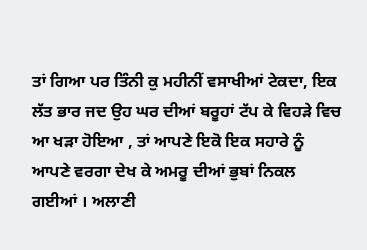ਤਾਂ ਗਿਆ ਪਰ ਤਿੰਨੀ ਕੁ ਮਹੀਨੀਂ ਵਸਾਖੀਆਂ ਟੇਕਦਾ, ਇਕ ਲੱਤ ਭਾਰ ਜਦ ਉਹ ਘਰ ਦੀਆਂ ਬਰੂਹਾਂ ਟੱਪ ਕੇ ਵਿਹੜੇ ਵਿਚ ਆ ਖੜਾ ਹੋਇਆ , ਤਾਂ ਆਪਣੇ ਇਕੋ ਇਕ ਸਹਾਰੇ ਨੂੰ ਆਪਣੇ ਵਰਗਾ ਦੇਖ ਕੇ ਅਮਰੂ ਦੀਆਂ ਭੁਬਾਂ ਨਿਕਲ ਗਈਆਂ । ਅਲਾਣੀ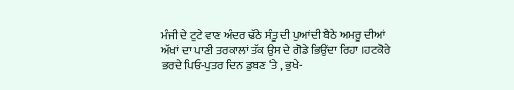ਮੰਜੀ ਦੇ ਟੁਟੇ ਵਾਣ ਅੰਦਰ ਢੱਠੇ ਸੰਤੂ ਦੀ ਪੁਆਂਦੀ ਬੈਠੇ ਅਮਰੂ ਦੀਆਂ ਅੱਖਾਂ ਦਾ ਪਾਣੀ ਤਰਕਾਲਾਂ ਤੱਕ ਉਸ ਦੇ ਗੋਡੇ ਭਿਉਂਦਾ ਰਿਹਾ ।ਹਟਕੋਰੇ ਭਰਦੇ ਪਿਓ-ਪੁਤਰ ਦਿਨ ਡੁਬਣ ‘ਤੇ , ਭੁਖੇ-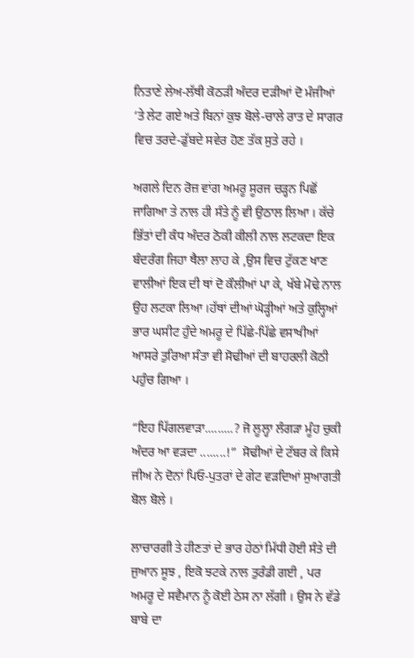ਨਿਤਾਣੇ ਲੇਅ-ਲੱਥੀ ਕੋਠੜੀ ਅੰਦਰ ਦੜੀਆਂ ਦੋ ਮੰਜੀਆਂ ‘ਤੇ ਲੇਟ ਗਏ ਅਤੇ ਬਿਨਾਂ ਕੁਝ ਬੋਲੇ-ਚਾਲੇ ਰਾਤ ਦੇ ਸਾਗਰ ਵਿਚ ਤਰਦੇ-ਡੁੱਬਦੇ ਸਵੇਰ ਹੋਣ ਤੱਕ ਸੁਤੇ ਰਹੇ ।

ਅਗਲੇ ਦਿਨ ਰੋਜ਼ ਵਾਂਗ ਅਮਰੂ ਸੂਰਜ ਚੜ੍ਹਨ ਪਿਛੋਂ ਜਾਗਿਆ ਤੇ ਨਾਲ ਹੀ ਸੰਤੇ ਨੂੰ ਵੀ ਉਠਾਲ ਲਿਆ । ਕੱਚੇ ਭਿੱਤਾਂ ਦੀ ਕੰਧ ਅੰਦਰ ਠੋਕੀ ਕੀਲੀ ਨਾਲ ਲਟਕਦਾ ਇਕ ਬੰਦਰੰਗ ਜਿਹਾ ਥੈਲਾ ਲਾਹ ਕੇ ,ਉਸ ਵਿਚ ਟੁੱਕਣ ਖਾਣ ਵਾਲੀਆਂ ਇਕ ਦੀ ਥਾਂ ਦੋ ਕੌਲੀਆਂ ਪਾ ਕੇ, ਖੱਬੇ ਮੋਢੇ ਨਾਲ ਉਹ ਲਟਕਾ ਲਿਆ ।ਹੱਥਾਂ ਦੀਆਂ ਘੋੜ੍ਹੀਆਂ ਅਤੇ ਕੁਲ੍ਹਿਆਂ ਭਾਰ ਘਸੀਟ ਹੁੰਦੇ ਅਮਰੂ ਦੇ ਪਿੱਛੇ-ਪਿੱਛੇ ਵਸਾਖੀਆਂ ਆਸਰੇ ਤੁਰਿਆ ਸੰਤਾ ਵੀ ਸੋਢੀਆਂ ਦੀ ਬਾਹਰਲੀ ਕੋਠੀ ਪਹੁੰਚ ਗਿਆ ।

“ਇਹ ਪਿੱਗਲਵਾੜਾ.........? ਜੋ ਲੂਲ੍ਹਾ ਲੰਗੜਾ ਮੂੰਹ ਚੁਕੀ ਅੰਦਰ ਆ ਵੜਦਾ ........!”  ਸੋਢੀਆਂ ਦੇ ਟੱਬਰ ਕੇ ਕਿਸੇ ਜੀਅ ਨੇ ਦੋਨਾਂ ਪਿਓ-ਪੁਤਰਾਂ ਦੇ ਗੇਟ ਵੜਦਿਆਂ ਸੁਆਗਤੀ ਬੋਲ ਬੋਲੇ ।

ਲਾਚਾਰਗੀ ਤੇ ਹੀਣਤਾਂ ਦੇ ਭਾਰ ਹੇਠਾਂ ਮਿੱਧੀ ਹੋਈ ਸੰਤੇ ਦੀ ਜੁਆਨ ਸੂਝ , ਇਕੋ ਝਟਕੇ ਨਾਲ ਤੁਰੰਡੀ ਗਈ , ਪਰ ਅਮਰੂ ਦੇ ਸਵੈਮਾਨ ਨੂੰ ਕੋਈ ਠੇਸ ਨਾ ਲੱਗੀ । ਉਸ ਨੇ ਵੱਡੇ ਬਾਬੇ ਦਾ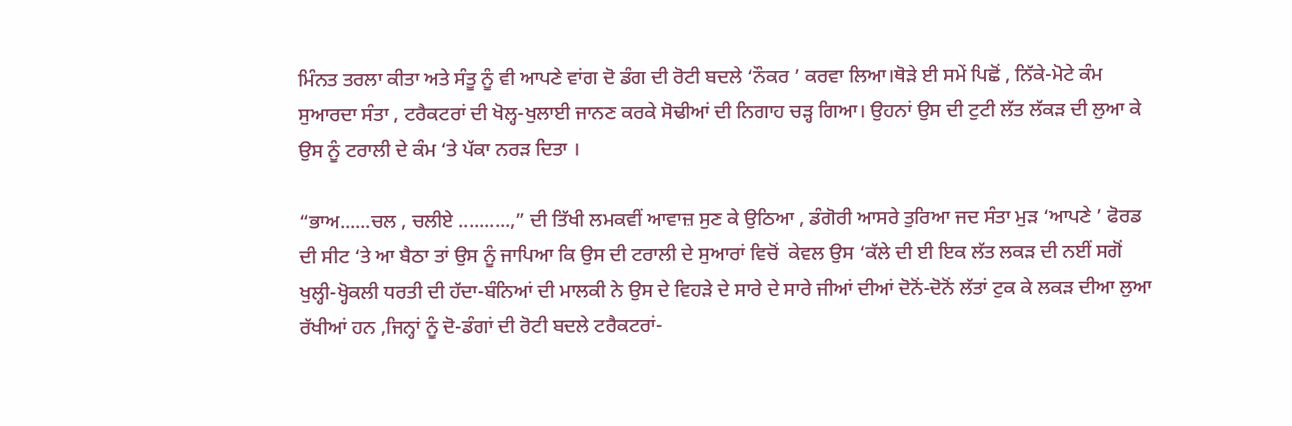ਮਿੰਨਤ ਤਰਲਾ ਕੀਤਾ ਅਤੇ ਸੰਤੂ ਨੂੰ ਵੀ ਆਪਣੇ ਵਾਂਗ ਦੋ ਡੰਗ ਦੀ ਰੋਟੀ ਬਦਲੇ ‘ਨੌਕਰ ’ ਕਰਵਾ ਲਿਆ।ਥੋੜੇ ਈ ਸਮੇਂ ਪਿਛੋਂ , ਨਿੱਕੇ-ਮੋਟੇ ਕੰਮ ਸੁਆਰਦਾ ਸੰਤਾ , ਟਰੈਕਟਰਾਂ ਦੀ ਖੋਲ੍ਹ-ਖੁਲਾਈ ਜਾਨਣ ਕਰਕੇ ਸੋਢੀਆਂ ਦੀ ਨਿਗਾਹ ਚੜ੍ਹ ਗਿਆ। ਉਹਨਾਂ ਉਸ ਦੀ ਟੁਟੀ ਲੱਤ ਲੱਕੜ ਦੀ ਲੁਆ ਕੇ ਉਸ ਨੂੰ ਟਰਾਲੀ ਦੇ ਕੰਮ ‘ਤੇ ਪੱਕਾ ਨਰੜ ਦਿਤਾ ।

“ਭਾਅ......ਚਲ , ਚਲੀਏ ..........,” ਦੀ ਤਿੱਖੀ ਲਮਕਵੀਂ ਆਵਾਜ਼ ਸੁਣ ਕੇ ਉਠਿਆ , ਡੰਗੋਰੀ ਆਸਰੇ ਤੁਰਿਆ ਜਦ ਸੰਤਾ ਮੁੜ ‘ਆਪਣੇ ’ ਫੋਰਡ ਦੀ ਸੀਟ ‘ਤੇ ਆ ਬੈਠਾ ਤਾਂ ਉਸ ਨੂੰ ਜਾਪਿਆ ਕਿ ਉਸ ਦੀ ਟਰਾਲੀ ਦੇ ਸੁਆਰਾਂ ਵਿਚੋਂ  ਕੇਵਲ ਉਸ ‘ਕੱਲੇ ਦੀ ਈ ਇਕ ਲੱਤ ਲਕੜ ਦੀ ਨਈਂ ਸਗੋਂ ਖੁਲ੍ਹੀ-ਖ੍ਹੋਕਲੀ ਧਰਤੀ ਦੀ ਹੱਦਾ-ਬੰਨਿਆਂ ਦੀ ਮਾਲਕੀ ਨੇ ਉਸ ਦੇ ਵਿਹੜੇ ਦੇ ਸਾਰੇ ਦੇ ਸਾਰੇ ਜੀਆਂ ਦੀਆਂ ਦੋਨੋਂ-ਦੋਨੋਂ ਲੱਤਾਂ ਟੁਕ ਕੇ ਲਕੜ ਦੀਆ ਲੁਆ  ਰੱਖੀਆਂ ਹਨ ,ਜਿਨ੍ਹਾਂ ਨੂੰ ਦੋ-ਡੰਗਾਂ ਦੀ ਰੋਟੀ ਬਦਲੇ ਟਰੈਕਟਰਾਂ-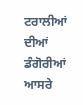ਟਰਾਲੀਆਂ ਦੀਆਂ ਡੰਗੋਰੀਆਂ ਆਸਰੇ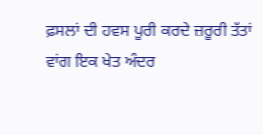ਫ਼ਸਲਾਂ ਦੀ ਹਵਸ ਪੂਰੀ ਕਰਦੇ ਜ਼ਰੂਰੀ ਤੱਤਾਂ ਵਾਂਗ ਇਕ ਖੇਤ ਅੰਦਰ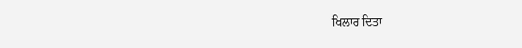ਖਿਲਾਰ ਦਿਤਾ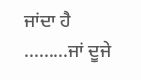ਜਾਂਦਾ ਹੈ .........ਜਾਂ ਦੂਜੇ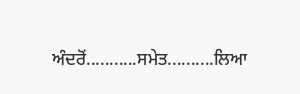ਅੰਦਰੋਂ...........ਸਮੇਤ..........ਲਿਆ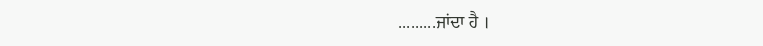.........ਜਾਂਦਾ ਹੈ ।